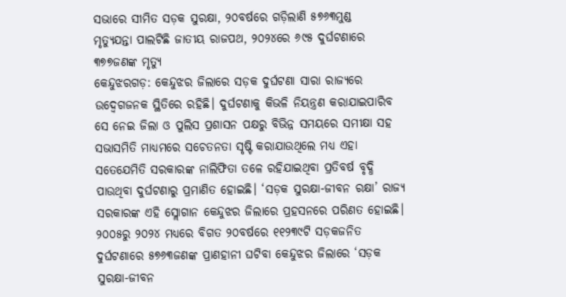ସଭାରେ ସୀମିତ ସଡ଼କ ସୁରକ୍ଷା, ୨୦ବର୍ଷରେ ଗଡ଼ିଲାଣି ୫୭୬୩ମୁଣ୍ଡ
ମୃତ୍ୟୁଯନ୍ତା ପାଲଟିଛି ଜାତୀୟ ରାଜପଥ, ୨୦୨୪ରେ ୬୯୫ ଦୁର୍ଘଟଣାରେ ୩୭୭ଜଣଙ୍କ ମୃତ୍ୟୁ
କେନ୍ଦୁଝରଗଡ଼: କେନ୍ଦୁଝର ଜିଲାରେ ସଡ଼କ ଦୁର୍ଘଟଣା ସାରା ରାଜ୍ୟରେ ଉଦ୍ବେଗଜନକ ସ୍ଥିତିରେ ରହିଛି। ଦୁର୍ଘଟଣାକୁ କିଭଳି ନିୟନ୍ତ୍ରଣ କରାଯାଇପାରିବ ସେ ନେଇ ଜିଲା ଓ ପୁଲିସ ପ୍ରଶାସନ ପକ୍ଷରୁ ବିଭିନ୍ନ ସମୟରେ ସମୀକ୍ଷା ସହ ସଭାସମିତି ମାଧ୍ୟମରେ ସଚେତନତା ସୃଷ୍ଟି କରାଯାଉଥିଲେ ମଧ୍ୟ ଏହା ସତେଯେମିତି ସରକାରଙ୍କ ନାଲିଫିତା ତଳେ ରହିଯାଇଥିବା ପ୍ରତିବର୍ଷ ବୃଦ୍ଧି ପାଉଥିବା ଦୁର୍ଘଟଣାରୁ ପ୍ରମାଣିତ ହୋଇଛି। ‘ସଡ଼କ ସୁରକ୍ଷା-ଜୀବନ ରକ୍ଷା’ ରାଜ୍ୟ ସରକାରଙ୍କ ଏହି ସ୍ଲୋଗାନ କେନ୍ଦୁଝର ଜିଲାରେ ପ୍ରହସନରେ ପରିଣତ ହୋଇଛି। ୨୦୦୫ରୁ ୨୦୨୪ ମଧ୍ୟରେ ବିଗତ ୨୦ବର୍ଷରେ ୧୧୨୩୯ଟି ସଡ଼କଜନିତ ଦୁର୍ଘଟଣାରେ ୫୭୬୩ଜଣଙ୍କ ପ୍ରାଣହାନୀ ଘଟିବା କେନ୍ଦୁଝର ଜିଲାରେ ‘ସଡ଼କ ସୁରକ୍ଷା-ଜୀବନ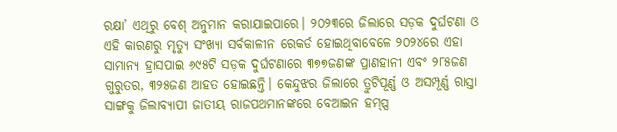ରକ୍ଷା’ ଏଥିରୁ ବେଶ୍ ଅନୁମାନ କରାଯାଇପାରେ। ୨୦୨୩ରେ ଜିଲାରେ ସଡ଼କ ଦୁର୍ଘଟଣା ଓ ଏହି କାରଣରୁ ମୃତ୍ୟୁ ସଂଖ୍ୟା ସର୍ବକାଳୀନ ରେକର୍ଡ ହୋଇଥିବାବେଳେ ୨୦୨୪ରେ ଏହା ସାମାନ୍ୟ ହ୍ରାସପାଇ ୬୯୫ଟି ସଡ଼କ ଦୁର୍ଘଟଣାରେ ୩୭୭ଜଣଙ୍କ ପ୍ରାଣହାନୀ ଏବଂ ୨୮୫ଜଣ ଗୁରୁତର, ୩୨୫ଜଣ ଆହତ ହୋଇଛନ୍ତି। କେନ୍ଦୁଝର ଜିଲାରେ ତ୍ରୁଟିପୂର୍ଣ୍ଣ ଓ ଅସମ୍ପୂର୍ଣ୍ଣ ରାସ୍ତା ସାଙ୍ଗକୁ ଜିଲାବ୍ୟାପୀ ଜାତୀୟ ରାଜପଥମାନଙ୍କରେ ବେଆଇନ ହମ୍ପ୍ସ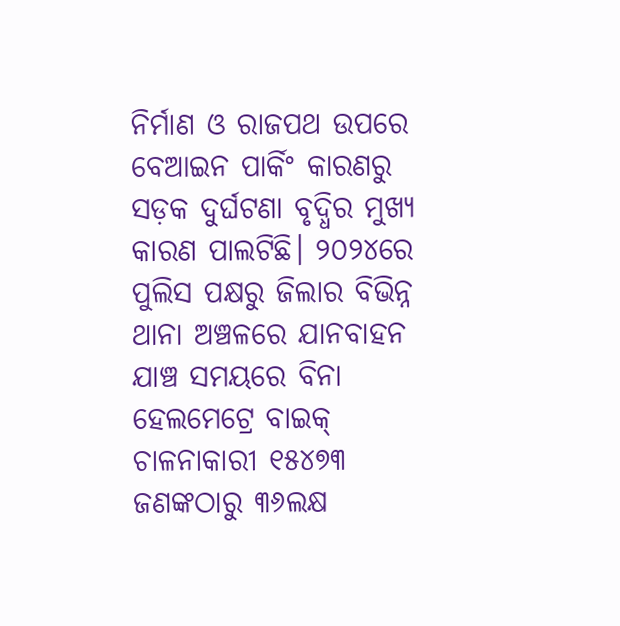ନିର୍ମାଣ ଓ ରାଜପଥ ଉପରେ ବେଆଇନ ପାର୍କିଂ କାରଣରୁ ସଡ଼କ ଦୁର୍ଘଟଣା ବୃଦ୍ଧିର ମୁଖ୍ୟ କାରଣ ପାଲଟିଛି। ୨୦୨୪ରେ ପୁଲିସ ପକ୍ଷରୁ ଜିଲାର ବିଭିନ୍ନ ଥାନା ଅଞ୍ଚଳରେ ଯାନବାହନ ଯାଞ୍ଚ ସମୟରେ ବିନା ହେଲମେଟ୍ରେ ବାଇକ୍ ଚାଳନାକାରୀ ୧୫୪୭୩ ଜଣଙ୍କଠାରୁ ୩୬ଲକ୍ଷ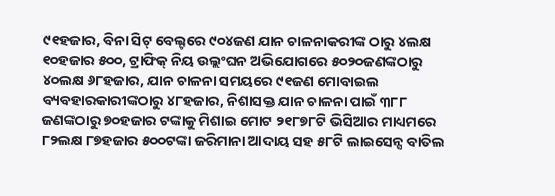୯୧ହଜାର, ବିନା ସିଟ୍ ବେଲ୍ଟରେ ୯୦୪ଜଣ ଯାନ ଚାଳନାକରୀଙ୍କ ଠାରୁ ୪ଲକ୍ଷ ୧୦ହଜାର ୫୦୦, ଟ୍ରାଫିକ୍ ନିୟ ଉଲ୍ଲଂଘନ ଅଭିଯୋଗରେ ୫୦୨୦ଜଣଙ୍କଠାରୁ ୪୦ଲକ୍ଷ ୬୮ହଜାର, ଯାନ ଚାଳନା ସମୟରେ ୯୧ଜଣ ମୋବାଇଲ ବ୍ୟବହାରକାରୀଙ୍କଠାରୁ ୪୮ହଜାର, ନିଶାସକ୍ତ ଯାନ ଚାଳନା ପାଇଁ ୩୮୮ ଜଣଙ୍କଠାରୁ ୭୦ହଜାର ଟଙ୍କାକୁ ମିଶାଇ ମୋଟ ୨୧୮୭୮ଟି ଭିସିଆର ମାଧ୍ୟମରେ ୮୨ଲକ୍ଷ ୮୭ହଜାର ୫୦୦ଟଙ୍କା ଜରିମାନା ଆଦାୟ ସହ ୫୮ଟି ଲାଇସେନ୍ସ ବାତିଲ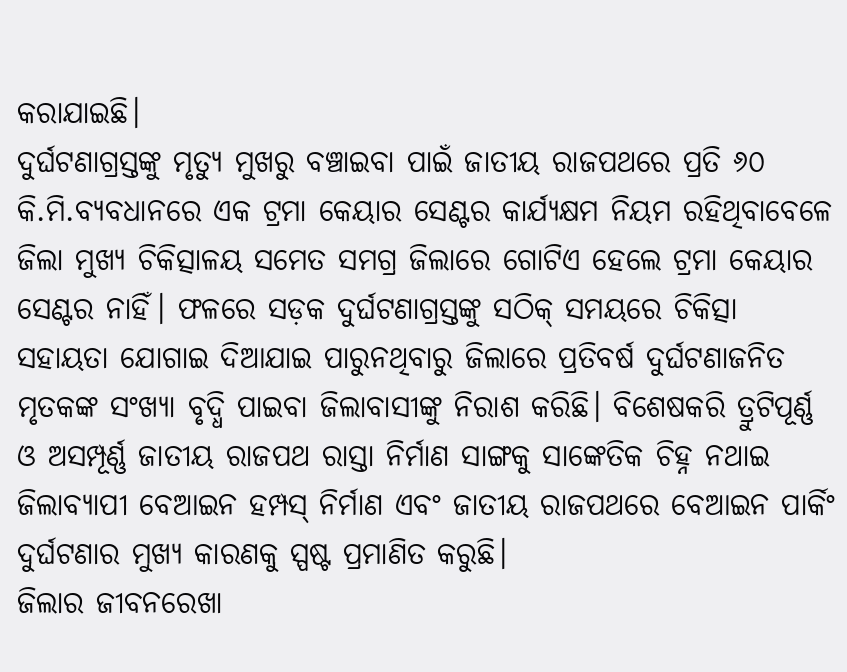କରାଯାଇଛି।
ଦୁର୍ଘଟଣାଗ୍ରସ୍ତଙ୍କୁ ମୃତ୍ୟୁ ମୁଖରୁ ବଞ୍ଚାଇବା ପାଇଁ ଜାତୀୟ ରାଜପଥରେ ପ୍ରତି ୬୦ କି.ମି.ବ୍ୟବଧାନରେ ଏକ ଟ୍ରମା କେୟାର ସେଣ୍ଟର କାର୍ଯ୍ୟକ୍ଷମ ନିୟମ ରହିଥିବାବେଳେ ଜିଲା ମୁଖ୍ୟ ଚିକିତ୍ସାଳୟ ସମେତ ସମଗ୍ର ଜିଲାରେ ଗୋଟିଏ ହେଲେ ଟ୍ରମା କେୟାର ସେଣ୍ଟର ନାହିଁ। ଫଳରେ ସଡ଼କ ଦୁର୍ଘଟଣାଗ୍ରସ୍ତଙ୍କୁ ସଠିକ୍ ସମୟରେ ଚିକିତ୍ସା ସହାୟତା ଯୋଗାଇ ଦିଆଯାଇ ପାରୁନଥିବାରୁ ଜିଲାରେ ପ୍ରତିବର୍ଷ ଦୁର୍ଘଟଣାଜନିତ ମୃତକଙ୍କ ସଂଖ୍ୟା ବୃଦ୍ଧି ପାଇବା ଜିଲାବାସୀଙ୍କୁ ନିରାଶ କରିଛି। ବିଶେଷକରି ତ୍ରୁଟିପୂର୍ଣ୍ଣ ଓ ଅସମ୍ପୂର୍ଣ୍ଣ ଜାତୀୟ ରାଜପଥ ରାସ୍ତା ନିର୍ମାଣ ସାଙ୍ଗକୁ ସାଙ୍କେତିକ ଚିହ୍ନ ନଥାଇ ଜିଲାବ୍ୟାପୀ ବେଆଇନ ହମ୍ପସ୍ ନିର୍ମାଣ ଏବଂ ଜାତୀୟ ରାଜପଥରେ ବେଆଇନ ପାର୍କିଂ ଦୁର୍ଘଟଣାର ମୁଖ୍ୟ କାରଣକୁ ସ୍ପଷ୍ଟ ପ୍ରମାଣିତ କରୁଛି।
ଜିଲାର ଜୀବନରେଖା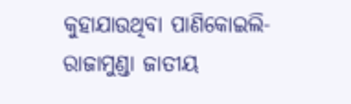କୁହାଯାଉଥିବା ପାଣିକୋଇଲି-ରାଜାମୁଣ୍ଡା ଜାତୀୟ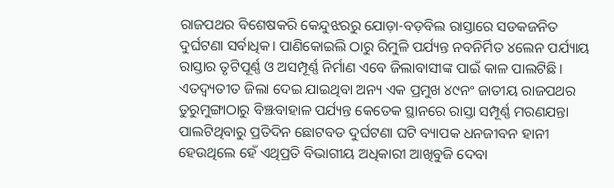ରାଜପଥର ବିଶେଷକରି କେନ୍ଦୁଝରରୁ ଯୋଡ଼ା-ବଡ଼ବିଲ ରାସ୍ତାରେ ସଡକଜନିତ ଦୁର୍ଘଟଣା ସର୍ବାଧିକ। ପାଣିକୋଇଲି ଠାରୁ ରିମୁଳି ପର୍ଯ୍ୟନ୍ତ ନବନିର୍ମିତ ୪ଲେନ ପର୍ଯ୍ୟାୟ ରାସ୍ତାର ତୃଟିପୂର୍ଣ୍ଣ ଓ ଅସମ୍ପୂର୍ଣ୍ଣ ନିର୍ମାଣ ଏବେ ଜିଲାବାସୀଙ୍କ ପାଇଁ କାଳ ପାଲଟିଛି। ଏତଦ୍ବ୍ୟତୀତ ଜିଲା ଦେଇ ଯାଇଥିବା ଅନ୍ୟ ଏକ ପ୍ରମୁଖ ୪୯ନଂ ଜାତୀୟ ରାଜପଥର ତୁରୁମୁଙ୍ଗାଠାରୁ ବିଞ୍ଝବାହାଳ ପର୍ଯ୍ୟନ୍ତ କେତେକ ସ୍ଥାନରେ ରାସ୍ତା ସମ୍ପୂର୍ଣ୍ଣ ମରଣଯନ୍ତା ପାଲଟିଥିବାରୁ ପ୍ରତିଦିନ ଛୋଟବଡ ଦୁର୍ଘଟଣା ଘଟି ବ୍ୟାପକ ଧନଜୀବନ ହାନୀ ହେଉଥିଲେ ହେଁ ଏଥିପ୍ରତି ବିଭାଗୀୟ ଅଧିକାରୀ ଆଖିବୁଜି ଦେବା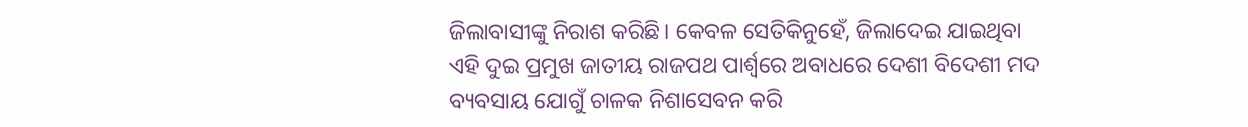ଜିଲାବାସୀଙ୍କୁ ନିରାଶ କରିଛି। କେବଳ ସେତିକିନୁହେଁ, ଜିଲାଦେଇ ଯାଇଥିବା ଏହି ଦୁଇ ପ୍ରମୁଖ ଜାତୀୟ ରାଜପଥ ପାର୍ଶ୍ବରେ ଅବାଧରେ ଦେଶୀ ବିଦେଶୀ ମଦ ବ୍ୟବସାୟ ଯୋଗୁଁ ଚାଳକ ନିଶାସେବନ କରି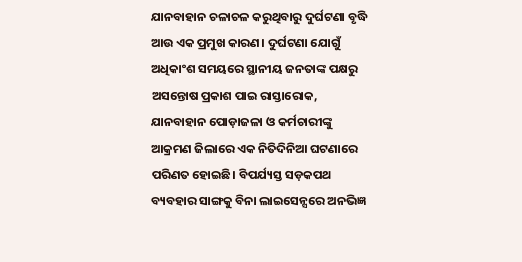ଯାନବାହାନ ଚଳାଚଳ କରୁଥିବାରୁ ଦୁର୍ଘଟଣା ବୃଦ୍ଧି ଆଉ ଏକ ପ୍ରମୁଖ କାରଣ। ଦୁର୍ଘଟଣା ଯୋଗୁଁ ଅଧିକାଂଶ ସମୟରେ ସ୍ଥାନୀୟ ଜନତାଙ୍କ ପକ୍ଷରୁ ଅସନ୍ତୋଷ ପ୍ରକାଶ ପାଇ ରାସ୍ତାରୋକ, ଯାନବାହାନ ପୋଡ଼ାଜଳା ଓ କର୍ମଚାରୀଙ୍କୁ ଆକ୍ରମଣ ଜିଲାରେ ଏକ ନିତିଦିନିଆ ଘଟଣାରେ ପରିଣତ ହୋଇଛି। ବିପର୍ଯ୍ୟସ୍ତ ସଡ଼କପଥ ବ୍ୟବହାର ସାଙ୍ଗକୁ ବିନା ଲାଇସେନ୍ସରେ ଅନଭିଜ୍ଞ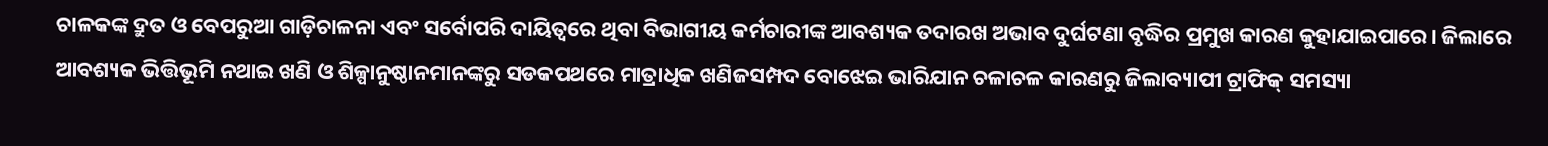ଚାଳକଙ୍କ ଦ୍ରୁତ ଓ ବେପରୁଆ ଗାଡ଼ିଚାଳନା ଏବଂ ସର୍ବୋପରି ଦାୟିତ୍ୱରେ ଥିବା ବିଭାଗୀୟ କର୍ମଚାରୀଙ୍କ ଆବଶ୍ୟକ ତଦାରଖ ଅଭାବ ଦୁର୍ଘଟଣା ବୃଦ୍ଧିର ପ୍ରମୁଖ କାରଣ କୁହାଯାଇପାରେ। ଜିଲାରେ ଆବଶ୍ୟକ ଭିତ୍ତିଭୂମି ନଥାଇ ଖଣି ଓ ଶିଳ୍ପାନୁଷ୍ଠାନମାନଙ୍କରୁ ସଡକପଥରେ ମାତ୍ରାଧିକ ଖଣିଜସମ୍ପଦ ବୋଝେଇ ଭାରିଯାନ ଚଳାଚଳ କାରଣରୁ ଜିଲାବ୍ୟାପୀ ଟ୍ରାଫିକ୍ ସମସ୍ୟା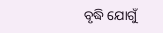ବୃଦ୍ଧି ଯୋଗୁଁ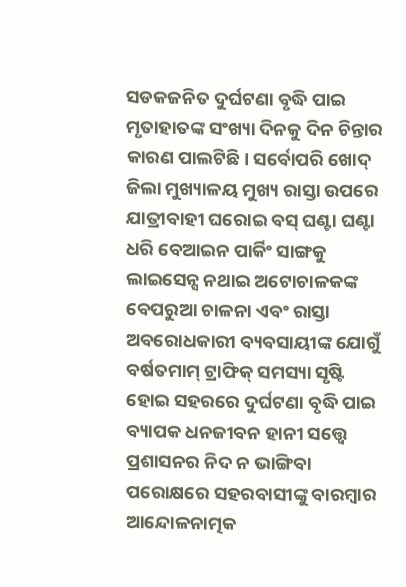ସଡକଜନିତ ଦୁର୍ଘଟଣା ବୃଦ୍ଧି ପାଇ ମୃତାହାତଙ୍କ ସଂଖ୍ୟା ଦିନକୁ ଦିନ ଚିନ୍ତାର କାରଣ ପାଲଟିଛି। ସର୍ବୋପରି ଖୋଦ୍ ଜିଲା ମୁଖ୍ୟାଳୟ ମୁଖ୍ୟ ରାସ୍ତା ଉପରେ ଯାତ୍ରୀବାହୀ ଘରୋଇ ବସ୍ ଘଣ୍ଟା ଘଣ୍ଟା ଧରି ବେଆଇନ ପାର୍କିଂ ସାଙ୍ଗକୁ ଲାଇସେନ୍ସ ନଥାଇ ଅଟୋଚାଳକଙ୍କ ବେପରୁଆ ଚାଳନା ଏବଂ ରାସ୍ତା ଅବରୋଧକାରୀ ବ୍ୟବସାୟୀଙ୍କ ଯୋଗୁଁ ବର୍ଷତମାମ୍ ଟ୍ରାଫିକ୍ ସମସ୍ୟା ସୃଷ୍ଟି ହୋଇ ସହରରେ ଦୁର୍ଘଟଣା ବୃଦ୍ଧି ପାଇ ବ୍ୟାପକ ଧନଜୀବନ ହାନୀ ସତ୍ତ୍ବେ ପ୍ରଶାସନର ନିଦ ନ ଭାଙ୍ଗିବା ପରୋକ୍ଷରେ ସହରବାସୀଙ୍କୁ ବାରମ୍ବାର ଆନ୍ଦୋଳନାତ୍ମକ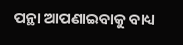ପନ୍ଥା ଆପଣାଇବାକୁ ବାଧ୍ୟ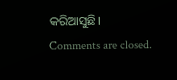କରିଆସୁଛି।
Comments are closed.